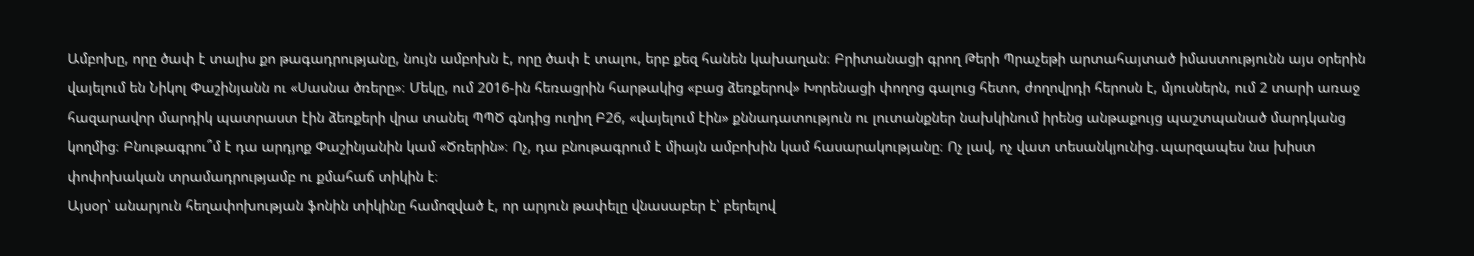Ամբոխը, որը ծափ է տալիս քո թագադրությանը, նույն ամբոխն է, որը ծափ է տալու, երբ քեզ հանեն կախաղան։ Բրիտանացի գրող Թերի Պրաչեթի արտահայտած իմաստությունն այս օրերին վայելում են Նիկոլ Փաշինյանն ու «Սասնա ծռերը»։ Մեկը, ում 2016-ին հեռացրին հարթակից «բաց ձեռքերով» Խորենացի փողոց գալուց հետո, ժողովրդի հերոսն է, մյուսներն, ում 2 տարի առաջ հազարավոր մարդիկ պատրաստ էին ձեռքերի վրա տանել ՊՊԾ գնդից ուղիղ Բ26, «վայելում էին» քննադատություն ու լուտանքներ նախկինում իրենց անթաքույց պաշտպանած մարդկանց կողմից։ Բնութագրու՞մ է դա արդյոք Փաշինյանին կամ «Ծռերին»։ Ոչ, դա բնութագրում է միայն ամբոխին կամ հասարակությանը։ Ոչ լավ, ոչ վատ տեսանկյունից․պարզապես նա խիստ փոփոխական տրամադրությամբ ու քմահաճ տիկին է։
Այսօր՝ անարյուն հեղափոխության ֆոնին տիկինը համոզված է, որ արյուն թափելը վնասաբեր է՝ բերելով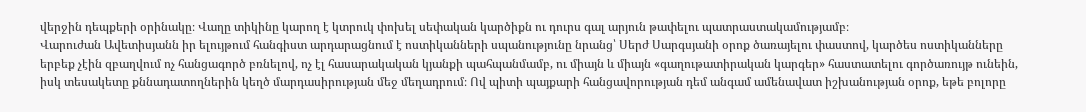վերջին դեպքերի օրինակը։ Վաղը տիկինը կարող է կտրուկ փոխել սեփական կարծիքն ու դուրս գալ արյուն թափելու պատրաստակամությամբ։
Վարուժան Ավետիսյանն իր ելույթում հանգիստ արդարացնում է ոստիկանների սպանությունը նրանց՝ Սերժ Սարգսյանի օրոք ծառայելու փաստով, կարծես ոստիկանները երբեք չէին զբաղվում ոչ հանցագործ բռնելով, ոչ էլ հասարակական կյանքի պահպանմամբ, ու միայն և միայն «գաղութատիրական կարգեր» հաստատելու գործառույթ ունեին, իսկ տեսակետը քննադատողներին կեղծ մարդասիրության մեջ մեղադրում։ Ով պիտի պայքարի հանցավորության դեմ անգամ ամենավատ իշխանության օրոք, եթե բոլորը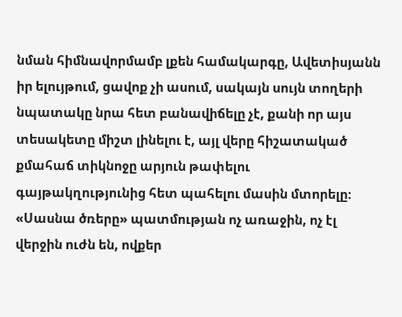նման հիմնավորմամբ լքեն համակարգը, Ավետիսյանն իր ելույթում, ցավոք չի ասում, սակայն սույն տողերի նպատակը նրա հետ բանավիճելը չէ, քանի որ այս տեսակետը միշտ լինելու է, այլ վերը հիշատակած քմահաճ տիկնոջը արյուն թափելու գայթակղությունից հետ պահելու մասին մտորելը։
«Սասնա ծռերը» պատմության ոչ առաջին, ոչ էլ վերջին ուժն են, ովքեր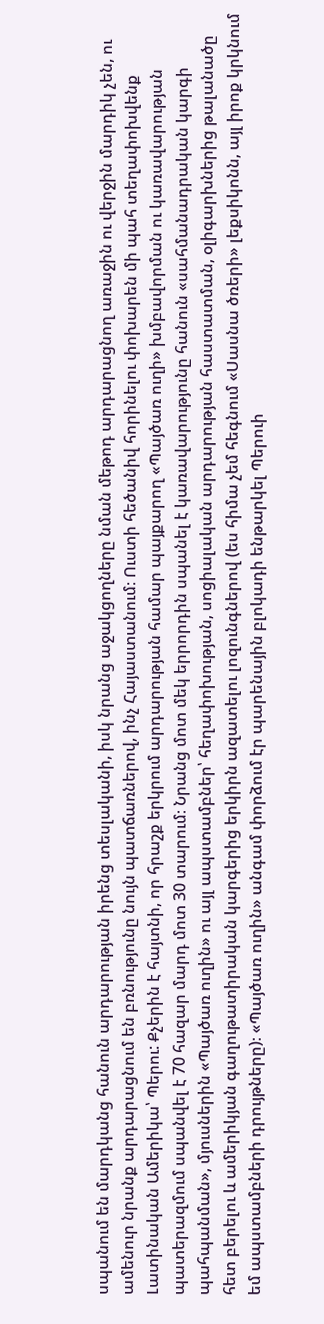սպանում են մարդկանց հանուն արդարության իրենց տեսլականի, իսկ նրանց աջակցողները նման մեթոդ արդարացնող առաջին ու վերջին մարդիկ չեն, ու ամենուր նրանք արդարացնում են բռնությունը նույն պատճառներով, ինչ Հայաստանում։ Ուստի հեծանիվ հորինելու փոխարեն մի պահ տեղափոխվենք Լատինական Ամերիկա՝ Պերու: Քչերին է հայտնի, որ հրաշք երկրում արդարության համար պայքարող «Պայծառ ուղի» խմբավորման ու կառավարության պատերազմում սպանվել է 70 հազար մարդ մոտ 30 տարում։ Նրանց մոտ մեկ երրորդին սպանել է կառավարությունը հանուն «սահմանադրական կարգի պահպանման», մյուսներին «Պայծառ ուղին» ու այլ ապստամբներ՝ հեղափոխության, սոցիալական արդարության հաստատման, օլիգարխներից թալանածը հետ բերելու և ամերիկյան գաղութատիրական կարգերից երկիրն ազատելու լոզունգներով (ես հիմա չեմ հեգնում «Սասնա ծռերի» լեքսիկոնն, այլ իրոք կրկնում եմ ապստամբների դրույթները)։ «Պայծառ ուղին» անգամ փորձում էր պարենային բլոկադի ենթարկել Պերուի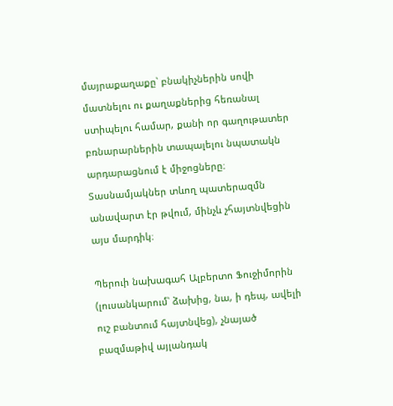մայրաքաղաքը՝ բնակիչներին սովի մատնելու ու քաղաքներից հեռանալ ստիպելու համար, քանի որ գաղութատեր բռնարարներին տապալելու նպատակն արդարացնում է միջոցները։ Տասնամյակներ տևող պատերազմն անավարտ էր թվում, մինչև չհայտնվեցին այս մարդիկ։

Պերուի նախագահ Ալբերտո Ֆուջիմորին (լուսանկարում՝ ձախից, նա, ի դեպ, ավելի ուշ բանտում հայտնվեց), չնայած բազմաթիվ այլանդակ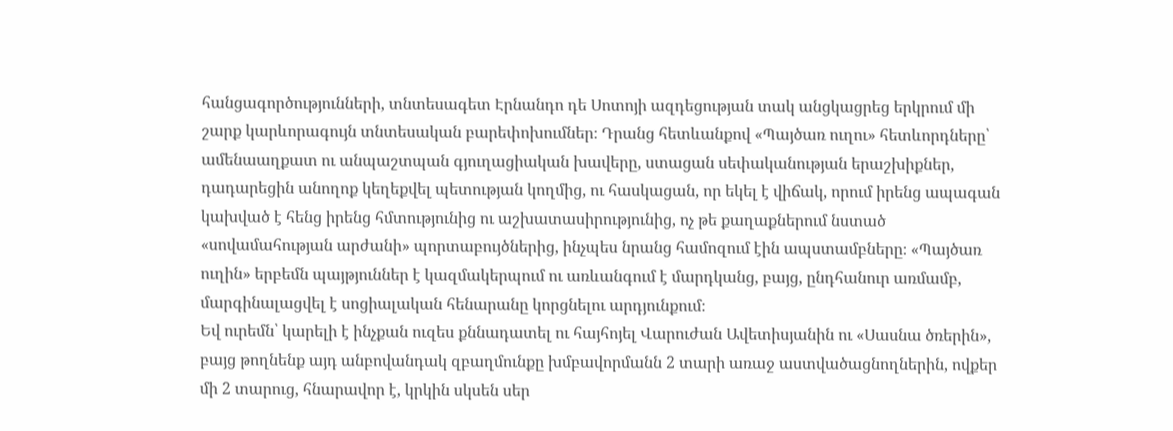հանցագործությունների, տնտեսագետ Էրնանդո դե Սոտոյի ազդեցության տակ անցկացրեց երկրում մի շարք կարևորագույն տնտեսական բարեփոխումներ։ Դրանց հետևանքով «Պայծառ ուղու» հետևորդները՝ ամենաաղքատ ու անպաշտպան գյուղացիական խավերը, ստացան սեփականության երաշխիքներ, դադարեցին անողոք կեղեքվել պետության կողմից, ու հասկացան, որ եկել է վիճակ, որում իրենց ապագան կախված է հենց իրենց հմտությունից ու աշխատասիրությունից, ոչ թե քաղաքներում նստած «սովամահության արժանի» պորտաբույծներից, ինչպես նրանց համոզում էին ապստամբները։ «Պայծառ ուղին» երբեմն պայթյուններ է կազմակերպում ու առևանգում է մարդկանց, բայց, ընդհանուր առմամբ, մարգինալացվել է սոցիալական հենարանը կորցնելու արդյունքում։
Եվ ուրեմն՝ կարելի է ինչքան ուզես քննադատել ու հայհոյել Վարուժան Ավետիսյանին ու «Սասնա ծռերին», բայց թողնենք այդ անբովանդակ զբաղմունքը խմբավորմանն 2 տարի առաջ աստվածացնողներին, ովքեր մի 2 տարուց, հնարավոր է, կրկին սկսեն սեր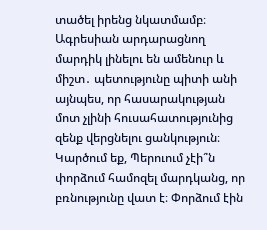տածել իրենց նկատմամբ։ Ագրեսիան արդարացնող մարդիկ լինելու են ամենուր և միշտ․ պետությունը պիտի անի այնպես, որ հասարակության մոտ չլինի հուսահատությունից զենք վերցնելու ցանկություն։ Կարծում եք, Պերուում չէի՞ն փորձում համոզել մարդկանց, որ բռնությունը վատ է։ Փորձում էին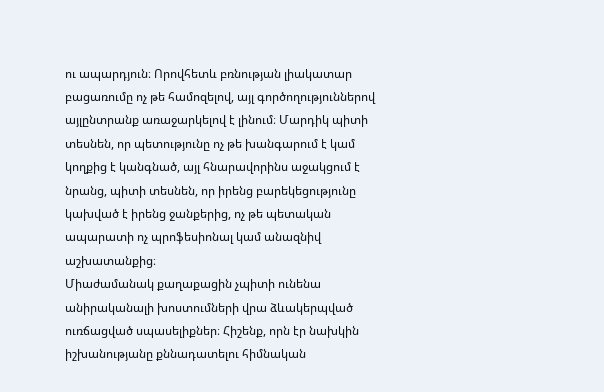ու ապարդյուն։ Որովհետև բռնության լիակատար բացառումը ոչ թե համոզելով, այլ գործողություններով այլընտրանք առաջարկելով է լինում։ Մարդիկ պիտի տեսնեն, որ պետությունը ոչ թե խանգարում է կամ կողքից է կանգնած, այլ հնարավորինս աջակցում է նրանց, պիտի տեսնեն, որ իրենց բարեկեցությունը կախված է իրենց ջանքերից, ոչ թե պետական ապարատի ոչ պրոֆեսիոնալ կամ անազնիվ աշխատանքից։
Միաժամանակ քաղաքացին չպիտի ունենա անիրականալի խոստումների վրա ձևակերպված ուռճացված սպասելիքներ։ Հիշենք, որն էր նախկին իշխանությանը քննադատելու հիմնական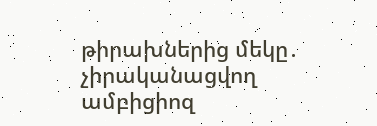թիրախներից մեկը․ չիրականացվող ամբիցիոզ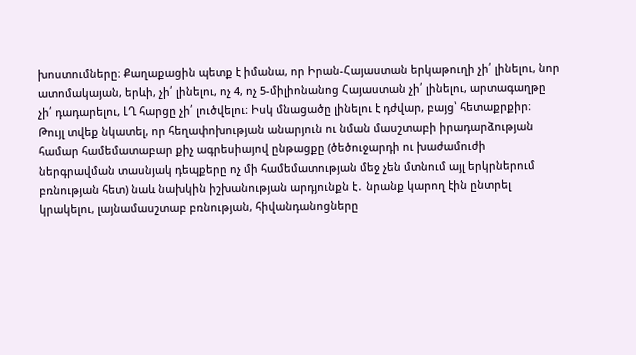խոստումները։ Քաղաքացին պետք է իմանա, որ Իրան-Հայաստան երկաթուղի չի՛ լինելու, նոր ատոմակայան, երևի, չի՛ լինելու, ոչ 4, ոչ 5-միլիոնանոց Հայաստան չի՛ լինելու, արտագաղթը չի՛ դադարելու, ԼՂ հարցը չի՛ լուծվելու։ Իսկ մնացածը լինելու է դժվար, բայց՝ հետաքրքիր։
Թույլ տվեք նկատել, որ հեղափոխության անարյուն ու նման մասշտաբի իրադարձության համար համեմատաբար քիչ ագրեսիայով ընթացքը (ծեծուջարդի ու խաժամուժի ներգրավման տասնյակ դեպքերը ոչ մի համեմատության մեջ չեն մտնում այլ երկրներում բռնության հետ) նաև նախկին իշխանության արդյունքն է․ նրանք կարող էին ընտրել կրակելու, լայնամասշտաբ բռնության, հիվանդանոցները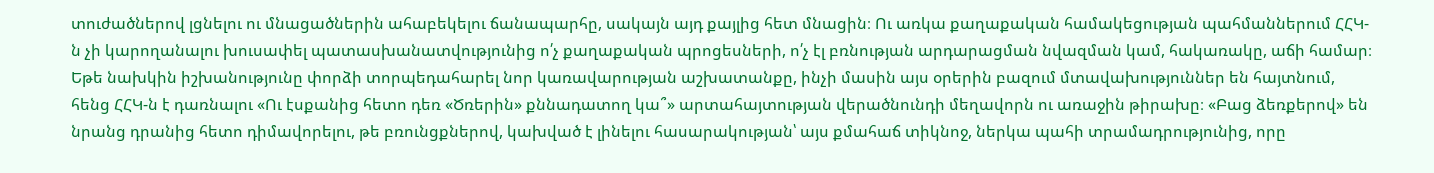տուժածներով լցնելու ու մնացածներին ահաբեկելու ճանապարհը, սակայն այդ քայլից հետ մնացին։ Ու առկա քաղաքական համակեցության պահմաններում ՀՀԿ-ն չի կարողանալու խուսափել պատասխանատվությունից ո՛չ քաղաքական պրոցեսների, ո՛չ էլ բռնության արդարացման նվազման կամ, հակառակը, աճի համար։ Եթե նախկին իշխանությունը փորձի տորպեդահարել նոր կառավարության աշխատանքը, ինչի մասին այս օրերին բազում մտավախություններ են հայտնում, հենց ՀՀԿ-ն է դառնալու «Ու էսքանից հետո դեռ «Ծռերին» քննադատող կա՞» արտահայտության վերածնունդի մեղավորն ու առաջին թիրախը։ «Բաց ձեռքերով» են նրանց դրանից հետո դիմավորելու, թե բռունցքներով, կախված է լինելու հասարակության՝ այս քմահաճ տիկնոջ, ներկա պահի տրամադրությունից, որը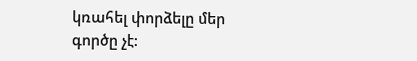կռահել փորձելը մեր գործը չէ: